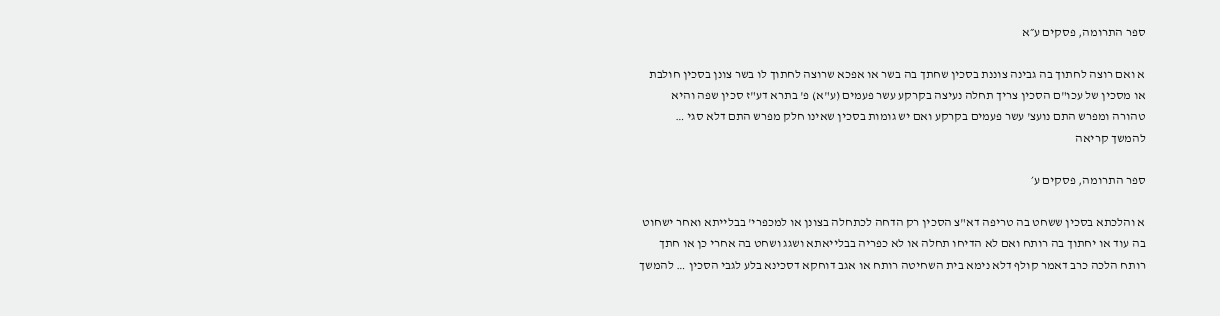ספר התרומה, פסקים ע״א

א ואם רוצה לחתוך בה גבינה צוננת בסכין שחתך בה בשר או אפכא שרוצה לחתוך לו בשר צונן בסכין חולבת או מסכין של עכו"ם הסכין צריך תחלה נעיצה בקרקע עשר פעמים (ע"א) פ' בתרא דע"ז סכין שפה והיא טהורה ומפרש התם נועצ' עשר פעמים בקרקע ואם יש גומות בסכין שאינו חלק מפרש התם דלא סגי … להמשך קריאה

ספר התרומה, פסקים ע׳

א והלכתא בסכין ששחט בה טריפה דא"צ הסכין רק הדחה לכתחלה בצונן או למכפרי' בבלייתא ואחר ישחוט בה עוד או יחתוך בה רותח ואם לא הדיחו תחלה או לא כפריה בבלייאתא ושגג ושחט בה אחרי כן או חתך רותח הלכה כרב דאמר קולף דלא נימא בית השחיטה רותח או אגב דוחקא דסכינא בלע לגבי הסכין … להמשך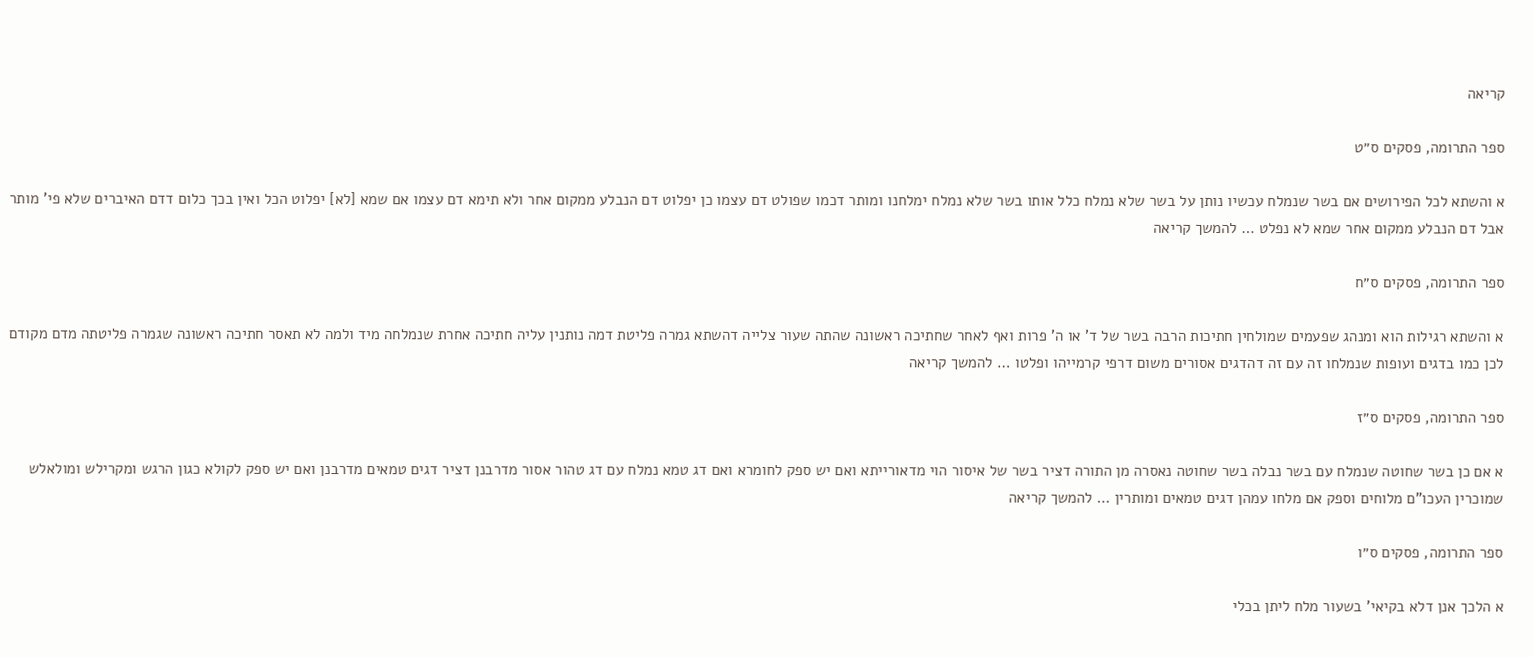קריאה

ספר התרומה, פסקים ס״ט

א והשתא לכל הפירושים אם בשר שנמלח עכשיו נותן על בשר שלא נמלח כלל אותו בשר שלא נמלח ימלחנו ומותר דכמו שפולט דם עצמו כן יפלוט דם הנבלע ממקום אחר ולא תימא דם עצמו אם שמא [לא] יפלוט הכל ואין בכך כלום דדם האיברים שלא פי' מותר אבל דם הנבלע ממקום אחר שמא לא נפלט … להמשך קריאה

ספר התרומה, פסקים ס״ח

א והשתא רגילות הוא ומנהג שפעמים שמולחין חתיכות הרבה בשר של ד' או ה' פרות ואף לאחר שחתיכה ראשונה שהתה שעור צלייה דהשתא גמרה פליטת דמה נותנין עליה חתיכה אחרת שנמלחה מיד ולמה לא תאסר חתיכה ראשונה שגמרה פליטתה מדם מקודם לכן כמו בדגים ועופות שנמלחו זה עם זה דהדגים אסורים משום דרפי קרמייהו ופלטו … להמשך קריאה

ספר התרומה, פסקים ס״ז

א אם כן בשר שחוטה שנמלח עם בשר נבלה בשר שחוטה נאסרה מן התורה דציר בשר של איסור הוי מדאורייתא ואם יש ספק לחומרא ואם דג טמא נמלח עם דג טהור אסור מדרבנן דציר דגים טמאים מדרבנן ואם יש ספק לקולא כגון הרגש ומקרילש ומולאלש שמוכרין העכו"ם מלוחים וספק אם מלחו עמהן דגים טמאים ומותרין … להמשך קריאה

ספר התרומה, פסקים ס״ו

א הלכך אנן דלא בקיאי' בשעור מלח ליתן בכלי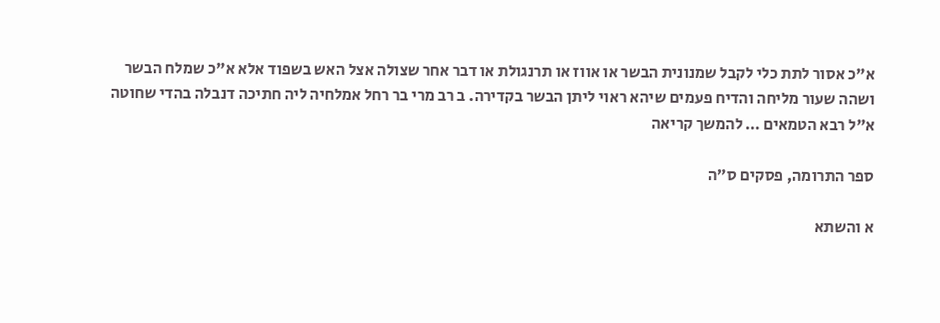א"כ אסור לתת כלי לקבל שמנונית הבשר או אווז או תרנגולת או דבר אחר שצולה אצל האש בשפוד אלא א"כ שמלח הבשר ושהה שעור מליחה והדיח פעמים שיהא ראוי ליתן הבשר בקדירה. ב רב מרי בר רחל אמלחיה ליה חתיכה דנבלה בהדי שחוטה א"ל רבא הטמאים … להמשך קריאה

ספר התרומה, פסקים ס״ה

א והשתא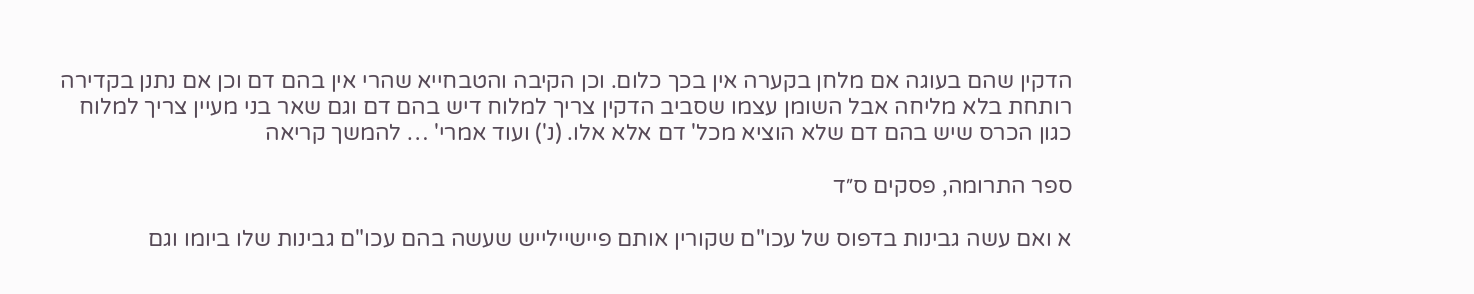הדקין שהם בעוגה אם מלחן בקערה אין בכך כלום. וכן הקיבה והטבחייא שהרי אין בהם דם וכן אם נתנן בקדירה רותחת בלא מליחה אבל השומן עצמו שסביב הדקין צריך למלוח דיש בהם דם וגם שאר בני מעיין צריך למלוח כגון הכרס שיש בהם דם שלא הוציא מכל' דם אלא אלו. (נ') ועוד אמרי' … להמשך קריאה

ספר התרומה, פסקים ס״ד

א ואם עשה גבינות בדפוס של עכו"ם שקורין אותם פיישיילייש שעשה בהם עכו"ם גבינות שלו ביומו וגם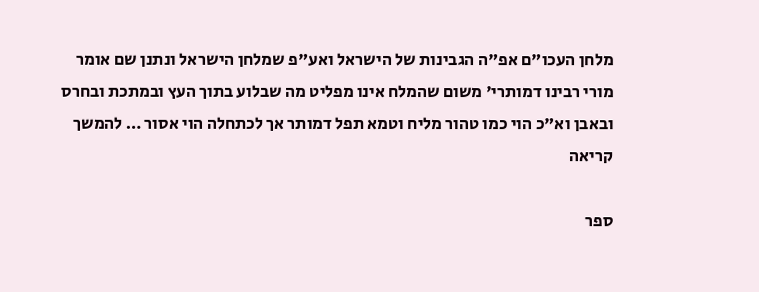מלחן העכו"ם אפ"ה הגבינות של הישראל ואע"פ שמלחן הישראל ונתנן שם אומר מורי רבינו דמותרי' משום שהמלח אינו מפליט מה שבלוע בתוך העץ ובמתכת ובחרס ובאבן וא"כ הוי כמו טהור מליח וטמא תפל דמותר אך לכתחלה הוי אסור … להמשך קריאה

ספר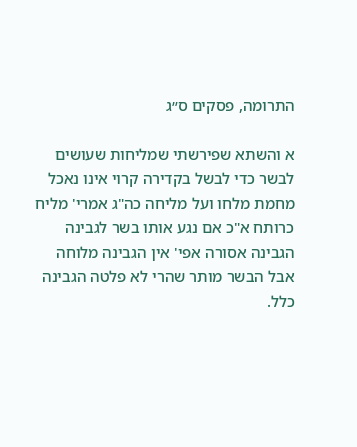התרומה, פסקים ס״ג

א והשתא שפירשתי שמליחות שעושים לבשר כדי לבשל בקדירה קרוי אינו נאכל מחמת מלחו ועל מליחה כה"ג אמרי' מליח כרותח א"כ אם נגע אותו בשר לגבינה הגבינה אסורה אפי' אין הגבינה מלוחה אבל הבשר מותר שהרי לא פלטה הגבינה כלל.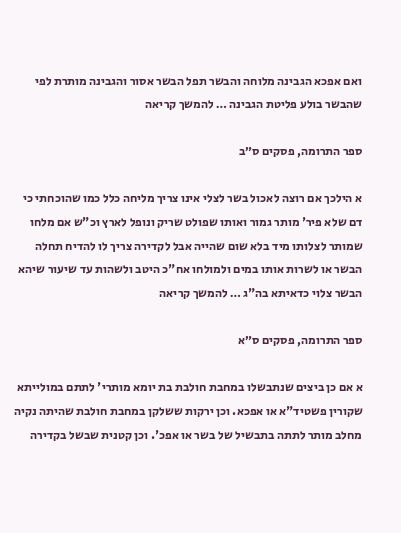ואם אפכא הגבינה מלוחה והבשר תפל הבשר אסור והגבינה מותרת לפי שהבשר בולע פליטת הגבינה … להמשך קריאה

ספר התרומה, פסקים ס״ב

א הילכך אם רוצה לאכול בשר לצלי אינו צריך מליחה כלל כמו שהוכחתי כי דם שלא פיר' מותר גמור ואותו שפולט שריק ונופל לארץ וכ"ש אם מלחו שמותר לצלותו מיד בלא שום שהייה אבל לקדירה צריך לו להדיח תחלה הבשר או לשרות אותו במים ולמולחו אח"כ היטב ולשהות עד שיעור שיהא הבשר צלוי כדאיתא בה"ג … להמשך קריאה

ספר התרומה, פסקים ס״א

א אם כן ביצים שנתבשלו במחבת חולבת בת יומא מותרי' לתתם במולייתא שקורין פשטיד"א או אפכא. וכן ירקות ששלקן במחבת חולבת שהיתה נקיה מחלב מותר לתתה בתבשיל של בשר או אפכ'. וכן קטנית שבשל בקדירה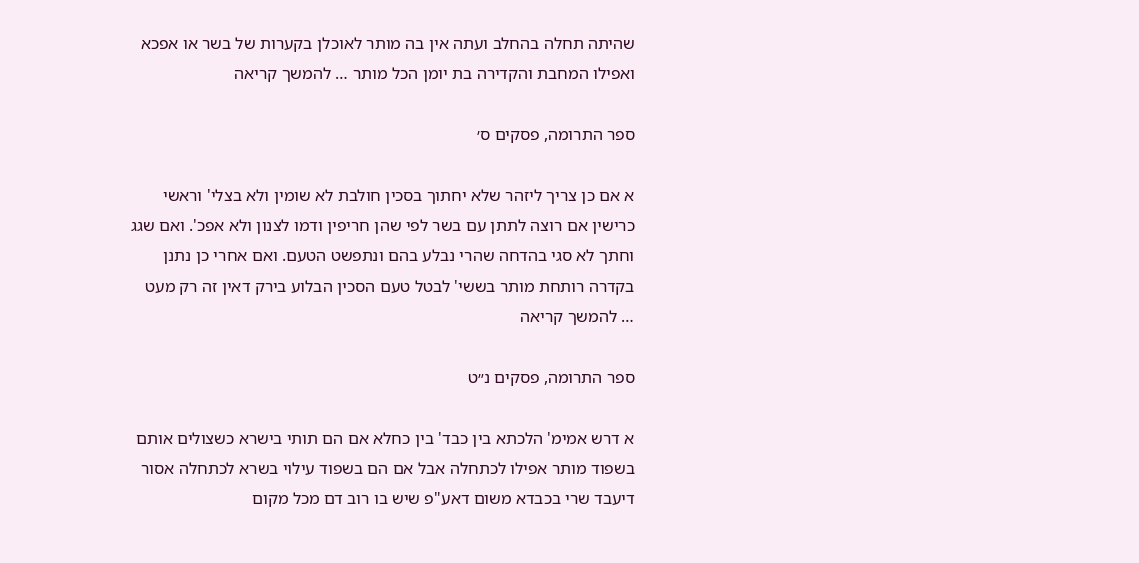שהיתה תחלה בהחלב ועתה אין בה מותר לאוכלן בקערות של בשר או אפכא ואפילו המחבת והקדירה בת יומן הכל מותר … להמשך קריאה

ספר התרומה, פסקים ס׳

א אם כן צריך ליזהר שלא יחתוך בסכין חולבת לא שומין ולא בצלי' וראשי כרישין אם רוצה לתתן עם בשר לפי שהן חריפין ודמו לצנון ולא אפכ'. ואם שגג וחתך לא סגי בהדחה שהרי נבלע בהם ונתפשט הטעם. ואם אחרי כן נתנן בקדרה רותחת מותר בששי' לבטל טעם הסכין הבלוע בירק דאין זה רק מעט … להמשך קריאה

ספר התרומה, פסקים נ״ט

א דרש אמימ' הלכתא בין כבד' בין כחלא אם הם תותי בישרא כשצולים אותם בשפוד מותר אפילו לכתחלה אבל אם הם בשפוד עילוי בשרא לכתחלה אסור דיעבד שרי בכבדא משום דאע"פ שיש בו רוב דם מכל מקום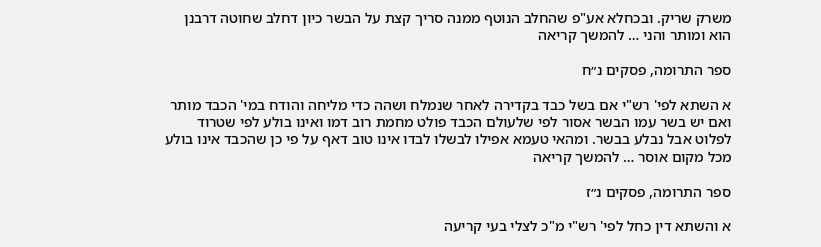משרק שריק. ובכחלא אע"פ שהחלב הנוטף ממנה סריך קצת על הבשר כיון דחלב שחוטה דרבנן הוא ומותר והני … להמשך קריאה

ספר התרומה, פסקים נ״ח

א השתא לפי' רש"י אם בשל כבד בקדירה לאחר שנמלח ושהה כדי מליחה והודח במי' הכבד מותר ואם יש בשר עמו הבשר אסור לפי שלעולם הכבד פולט מחמת רוב דמו ואינו בולע לפי שטרוד לפלוט אבל נבלע בבשר. ומהאי טעמא אפילו לבשלו לבדו אינו טוב דאף על פי כן שהכבד אינו בולע מכל מקום אוסר … להמשך קריאה

ספר התרומה, פסקים נ״ז

א והשתא דין כחל לפי' רש"י מ"כ לצלי בעי קריעה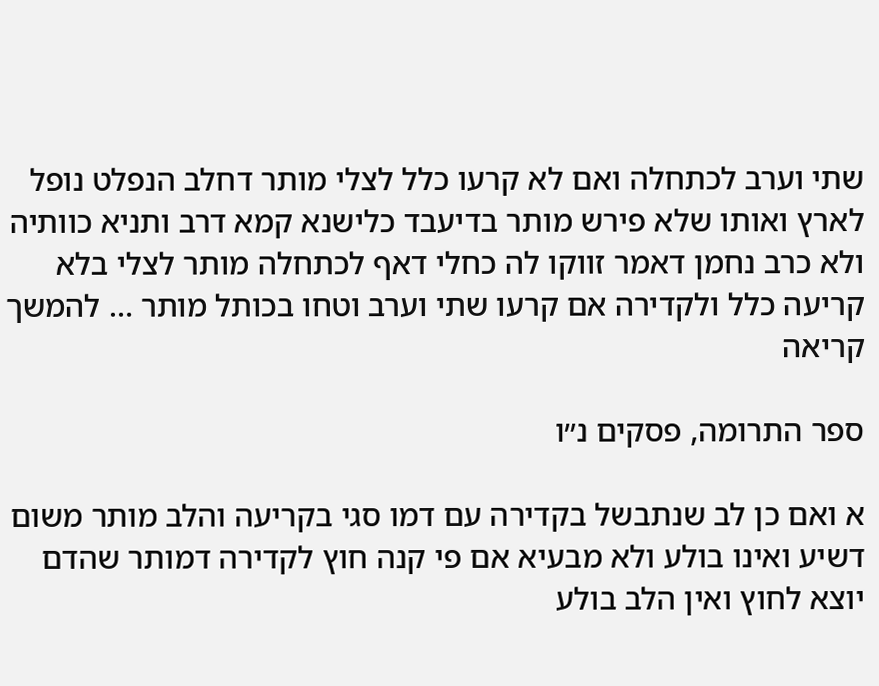שתי וערב לכתחלה ואם לא קרעו כלל לצלי מותר דחלב הנפלט נופל לארץ ואותו שלא פירש מותר בדיעבד כלישנא קמא דרב ותניא כוותיה ולא כרב נחמן דאמר זווקו לה כחלי דאף לכתחלה מותר לצלי בלא קריעה כלל ולקדירה אם קרעו שתי וערב וטחו בכותל מותר … להמשך קריאה

ספר התרומה, פסקים נ״ו

א ואם כן לב שנתבשל בקדירה עם דמו סגי בקריעה והלב מותר משום דשיע ואינו בולע ולא מבעיא אם פי קנה חוץ לקדירה דמותר שהדם יוצא לחוץ ואין הלב בולע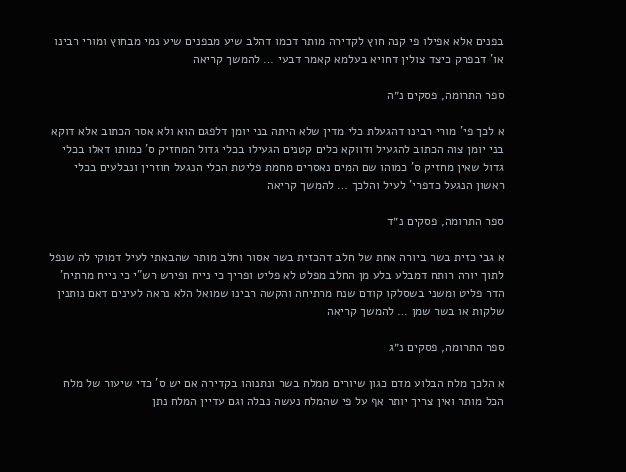בפנים אלא אפילו פי קנה חוץ לקדירה מותר דכמו דהלב שיע מבפנים שיע נמי מבחוץ ומורי רבינו או' דבפרק כיצד צולין דחויא בעלמא קאמר דבעי … להמשך קריאה

ספר התרומה, פסקים נ״ה

א לכך פי' מורי רבינו דהגעלת כלי מדין שלא היתה בני יומן דלפגם הוא ולא אסר הכתוב אלא דוקא בני יומן צוה הכתוב להגעיל ודווקא כלים קטנים הגעילו בכלי גדול המחזיק ס' כמותו דאלו בכלי גדול שאין מחזיק ס' כמוהו שם המים נאסרים מחמת פליטת הכלי הנגעל חוזרין ונבלעים בכלי ראשון הנגעל כדפרי' לעיל והלכך … להמשך קריאה

ספר התרומה, פסקים נ״ד

א גבי כזית בשר ביורה אחת של חלב דהכזית בשר אסור וחלב מותר שהבאתי לעיל דמוקי לה שנפל לתוך יורה רותח דמבלע בלע מן החלב מפלט לא פליט ופריך כי נייח ופירש רש"י כי נייח מרתיח' הדר פליט ומשני בשסלקו קודם שנח מרתיחה והקשה רבינו שמואל הלא נראה לעינים דאם נותנין שלקות או בשר שמן … להמשך קריאה

ספר התרומה, פסקים נ״ג

א הלכך מלח הבלוע מדם כגון שיורים ממלח בשר ונתנוהו בקדירה אם יש ס' כדי שיעור של מלח הכל מותר ואין צריך יותר אף על פי שהמלח נעשה נבלה וגם עדיין המלח נתן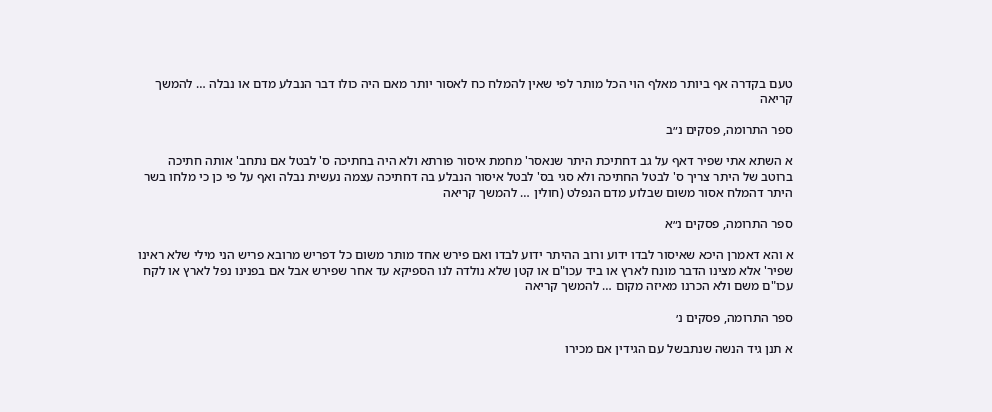טעם בקדרה אף ביותר מאלף הוי הכל מותר לפי שאין להמלח כח לאסור יותר מאם היה כולו דבר הנבלע מדם או נבלה … להמשך קריאה

ספר התרומה, פסקים נ״ב

א השתא אתי שפיר דאף על גב דחתיכת היתר שנאסר' מחמת איסור פורתא ולא היה בחתיכה ס' לבטל אם נתחב' אותה חתיכה ברוטב של היתר צריך ס' לבטל החתיכה ולא סגי בס' לבטל איסור הנבלע בה דחתיכה עצמה נעשית נבלה ואף על פי כן כי מלחו בשר היתר דהמלח אסור משום שבלוע מדם הנפלט (חולין … להמשך קריאה

ספר התרומה, פסקים נ״א

א והא דאמרן היכא שאיסור לבדו ידוע ורוב ההיתר ידוע לבדו ואם פירש אחד מותר משום כל דפריש מרובא פריש הני מילי שלא ראינו שפיר' אלא מצינו הדבר מונח לארץ או ביד עכו"ם או קטן שלא נולדה לנו הספיקא עד אחר שפירש אבל אם בפנינו נפל לארץ או לקח עכו"ם משם ולא הכרנו מאיזה מקום … להמשך קריאה

ספר התרומה, פסקים נ׳

א תנן גיד הנשה שנתבשל עם הגידין אם מכירו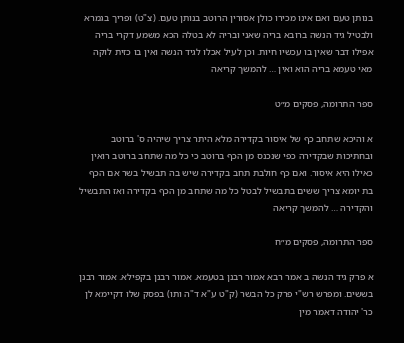בנותן טעם ואם אינו מכירו כולן אסורין הרוטב בנותן טעם. (צ"ט) ופריך בגמרא ולבטיל גיד הנשה ברובא בריה שאני ובריה לא בטלה הכא משמע דקרי בריה אפילו דבר שאין בו עכשיו חיות. וכן לעיל אכלו לגיד הנשה ואין בו כזית לוקה מאי טעמא בריה הוא ואין … להמשך קריאה

ספר התרומה, פסקים מ״ט

א והיכא שתחב כף של איסור בקדירה מלא היתר צריך שיהיה ס' ברוטב ובחתיכות שבקדירה כפי שנכנס מן הכף ברוטב כי כל מה שתחב ברוטב רואין כאילו היא איסור. ואם כף חולבת תחב בקדירה שיש בה תבשיל בשר אם הכף בת יומא צריך ששים בתבשיל לבטל כל מה שתחב מן הכף בקדירה ואז התבשיל והקדירה … להמשך קריאה

ספר התרומה, פסקים מ״ח

א פרק גיד הנשה ב אמר רבא אמור רבנן בטעמא. אמור רבנן בקפילא. אמור רבנן בששים. ומפרש רש"י פרק כל הבשר (ק"ט ע"א ד"ה ותו) בפסק שלו דקיימא לן כר' יהודה דאמר מין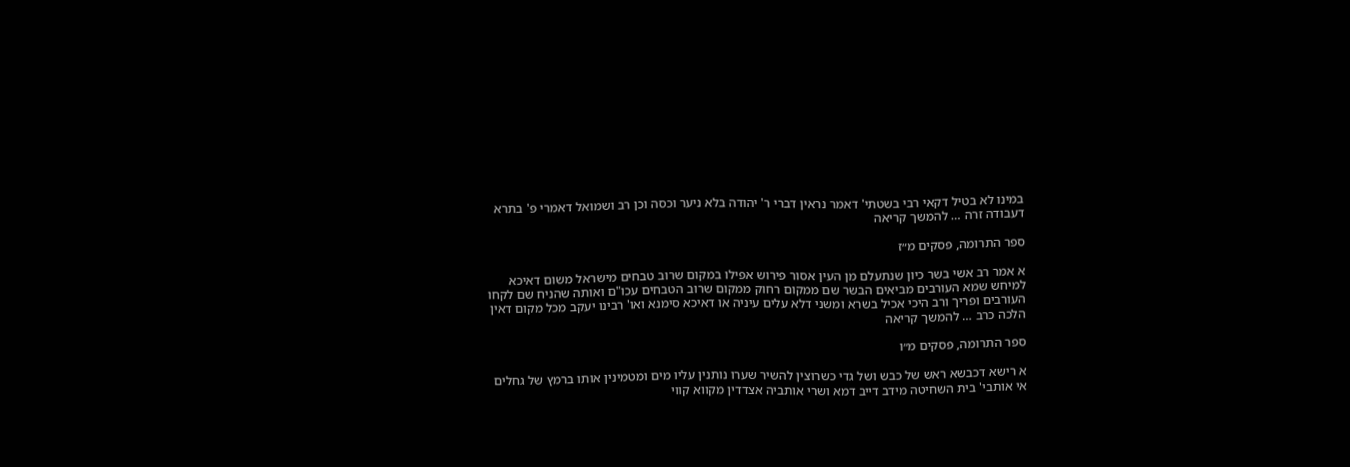במינו לא בטיל דקאי רבי בשטתי' דאמר נראין דברי ר' יהודה בלא ניער וכסה וכן רב ושמואל דאמרי פ' בתרא דעבודה זרה … להמשך קריאה

ספר התרומה, פסקים מ״ז

א אמר רב אשי בשר כיון שנתעלם מן העין אסור פירוש אפילו במקום שרוב טבחים מישראל משום דאיכא למיחש שמא העורבים מביאים הבשר שם ממקום רחוק ממקום שרוב הטבחים עכו"ם ואותה שהניח שם לקחו העורבים ופריך ורב היכי אכיל בשרא ומשני דלא עלים עיניה או דאיכא סימנא ואו' רבינו יעקב מכל מקום דאין הלכה כרב … להמשך קריאה

ספר התרומה, פסקים מ״ו

א רישא דכבשא ראש של כבש ושל גדי כשרוצין להשיר שערו נותנין עליו מים ומטמינין אותו ברמץ של גחלים אי אותבי' בית השחיטה מידב דייב דמא ושרי אותביה אצדדין מקווא קווי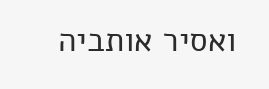ואסיר אותביה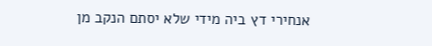אנחירי דץ ביה מידי שלא יסתם הנקב מן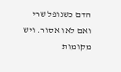הדם כשנופל שרי ואם לאו אסור. ויש מקומות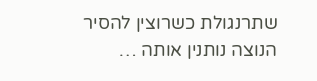שתרנגולת כשרוצין להסיר הנוצה נותנין אותה …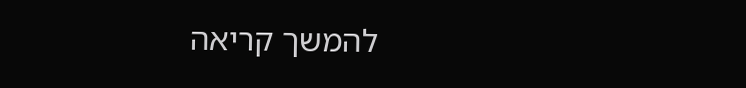להמשך קריאה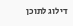דילוג לתוכן